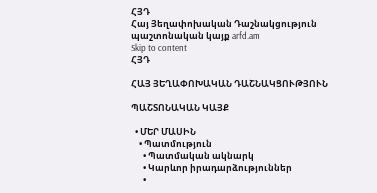ՀՅԴ
Հայ Յեղափոխական Դաշնակցություն պաշտոնական կայք arfd.am
Skip to content
ՀՅԴ

ՀԱՅ ՅԵՂԱՓՈԽԱԿԱՆ ԴԱՇՆԱԿՑՈՒԹՅՈՒՆ

ՊԱՇՏՈՆԱԿԱՆ ԿԱՅՔ

  • ՄԵՐ ՄԱՍԻՆ
    • Պատմություն
      • Պատմական ակնարկ
      • Կարևոր իրադարձություններ
      •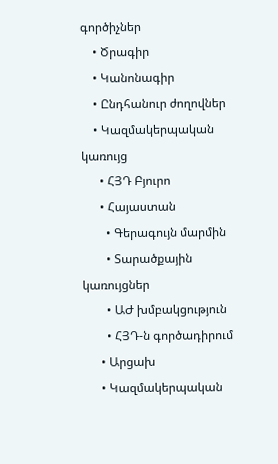գործիչներ
    • Ծրագիր
    • Կանոնագիր
    • Ընդհանուր ժողովներ
    • Կազմակերպական կառույց
      • ՀՅԴ Բյուրո
      • Հայաստան
        • Գերագույն մարմին
        • Տարածքային կառույցներ
        • ԱԺ խմբակցություն
        • ՀՅԴ-ն գործադիրում
      • Արցախ
      • Կազմակերպական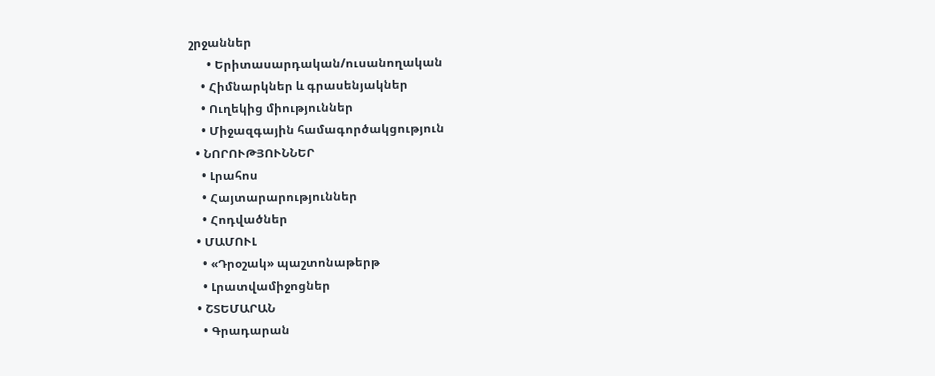շրջաններ
      • Երիտասարդական/ուսանողական
    • Հիմնարկներ և գրասենյակներ
    • Ուղեկից միություններ
    • Միջազգային համագործակցություն
  • ՆՈՐՈՒԹՅՈՒՆՆԵՐ
    • Լրահոս
    • Հայտարարություններ
    • Հոդվածներ
  • ՄԱՄՈՒԼ
    • «Դրօշակ» պաշտոնաթերթ
    • Լրատվամիջոցներ
  • ՇՏԵՄԱՐԱՆ
    • Գրադարան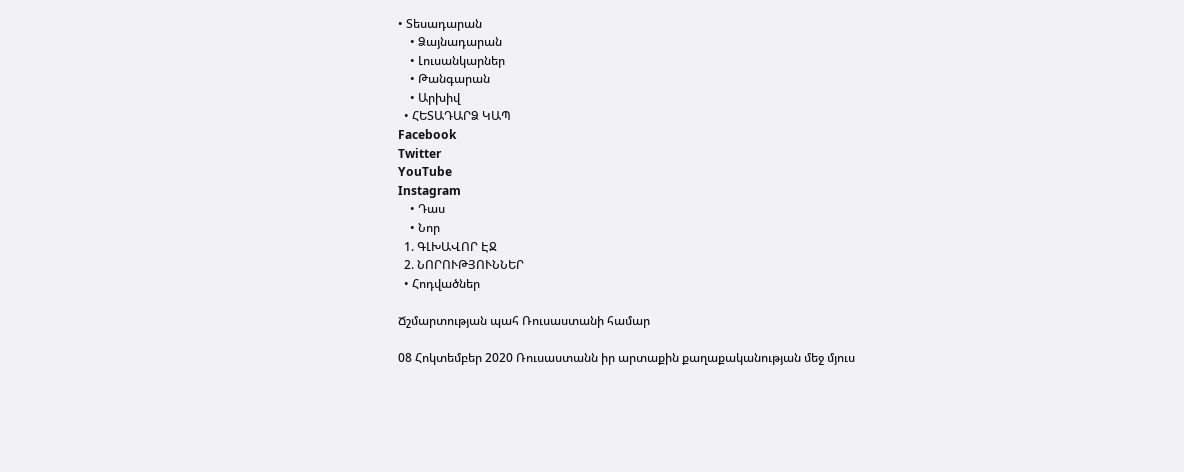• Տեսադարան
    • Ձայնադարան
    • Լուսանկարներ
    • Թանգարան
    • Արխիվ
  • ՀԵՏԱԴԱՐՁ ԿԱՊ
Facebook
Twitter
YouTube
Instagram
    • Դաս
    • Նոր
  1. ԳԼԽԱՎՈՐ ԷՋ
  2. ՆՈՐՈՒԹՅՈՒՆՆԵՐ
  • Հոդվածներ

Ճշմարտության պահ Ռուսաստանի համար

08 Հոկտեմբեր 2020 Ռուսաստանն իր արտաքին քաղաքականության մեջ մյուս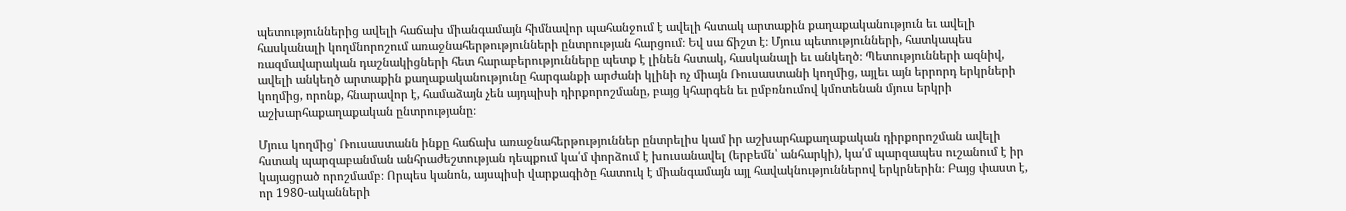պետություններից ավելի հաճախ միանգամայն հիմնավոր պահանջում է ավելի հստակ արտաքին քաղաքականություն եւ ավելի հասկանալի կողմնորոշում առաջնահերթությունների ընտրության հարցում։ Եվ սա ճիշտ է։ Մյուս պետությունների, հատկապես ռազմավարական դաշնակիցների հետ հարաբերությունները պետք է լինեն հստակ, հասկանալի եւ անկեղծ։ Պետությունների ազնիվ, ավելի անկեղծ արտաքին քաղաքականությունը հարգանքի արժանի կլինի ոչ միայն Ռուսաստանի կողմից, այլեւ այն երրորդ երկրների կողմից, որոնք, հնարավոր է, համաձայն չեն այդպիսի դիրքորոշմանը, բայց կհարգեն եւ ըմբռնումով կմոտենան մյուս երկրի աշխարհաքաղաքական ընտրությանը։

Մյուս կողմից՝ Ռուսաստանն ինքը հաճախ առաջնահերթություններ ընտրելիս կամ իր աշխարհաքաղաքական դիրքորոշման ավելի հստակ պարզաբանման անհրաժեշտության դեպքում կա՛մ փորձում է խուսանավել (երբեմն՝ անհարկի), կա՛մ պարզապես ուշանում է իր կայացրած որոշմամբ։ Որպես կանոն, այսպիսի վարքագիծը հատուկ է միանգամայն այլ հավակնություններով երկրներին։ Բայց փաստ է, որ 1980-ականների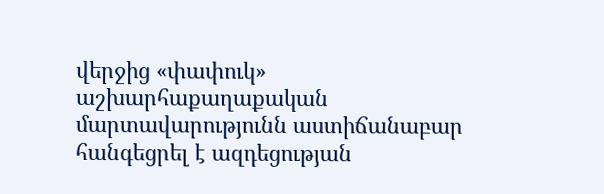վերջից «փափուկ» աշխարհաքաղաքական մարտավարությունն աստիճանաբար հանգեցրել է ազդեցության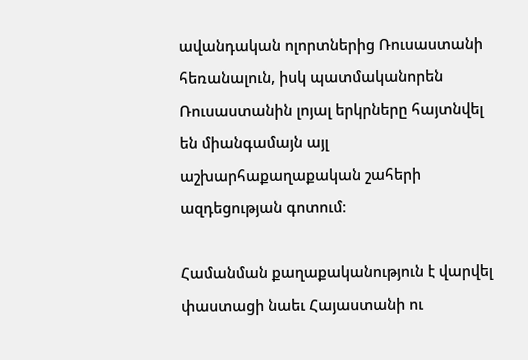ավանդական ոլորտներից Ռուսաստանի հեռանալուն, իսկ պատմականորեն Ռուսաստանին լոյալ երկրները հայտնվել են միանգամայն այլ աշխարհաքաղաքական շահերի ազդեցության գոտում։

Համանման քաղաքականություն է վարվել փաստացի նաեւ Հայաստանի ու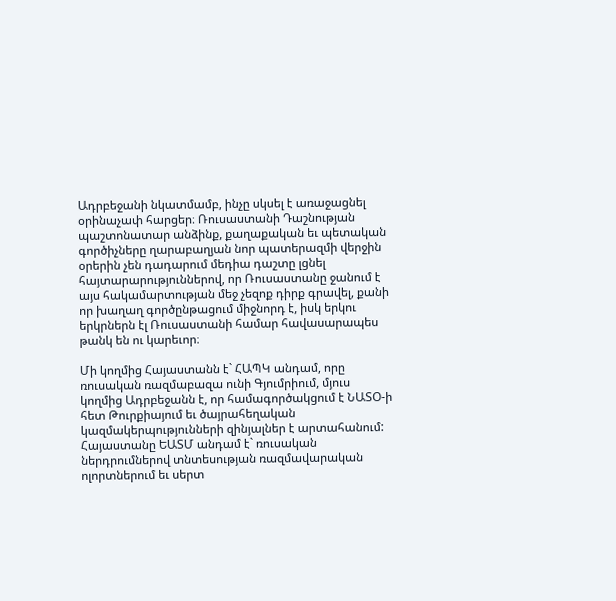Ադրբեջանի նկատմամբ, ինչը սկսել է առաջացնել օրինաչափ հարցեր։ Ռուսաստանի Դաշնության պաշտոնատար անձինք, քաղաքական եւ պետական գործիչները ղարաբաղյան նոր պատերազմի վերջին օրերին չեն դադարում մեդիա դաշտը լցնել հայտարարություններով, որ Ռուսաստանը ջանում է այս հակամարտության մեջ չեզոք դիրք գրավել, քանի որ խաղաղ գործընթացում միջնորդ է, իսկ երկու երկրներն էլ Ռուսաստանի համար հավասարապես թանկ են ու կարեւոր։

Մի կողմից Հայաստանն է` ՀԱՊԿ անդամ, որը ռուսական ռազմաբազա ունի Գյումրիում, մյուս կողմից Ադրբեջանն է, որ համագործակցում է ՆԱՏՕ-ի հետ Թուրքիայում եւ ծայրահեղական կազմակերպությունների զինյալներ է արտահանում: Հայաստանը ԵԱՏՄ անդամ է` ռուսական ներդրումներով տնտեսության ռազմավարական ոլորտներում եւ սերտ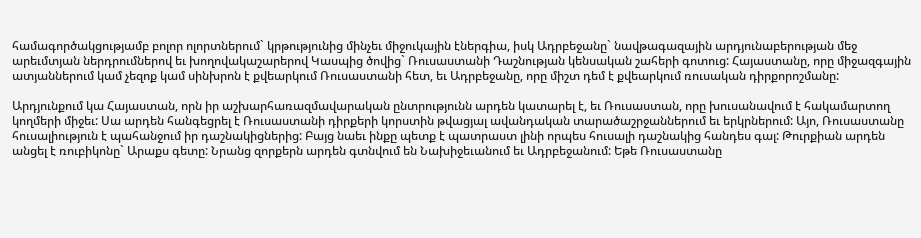համագործակցությամբ բոլոր ոլորտներում` կրթությունից մինչեւ միջուկային էներգիա, իսկ Ադրբեջանը` նավթագազային արդյունաբերության մեջ արեւմտյան ներդրումներով եւ խողովակաշարերով Կասպից ծովից` Ռուսաստանի Դաշնության կենսական շահերի գոտուց: Հայաստանը, որը միջազգային ատյաններում կամ չեզոք կամ սինխրոն է քվեարկում Ռուսաստանի հետ, եւ Ադրբեջանը, որը միշտ դեմ է քվեարկում ռուսական դիրքորոշմանը:

Արդյունքում կա Հայաստան, որն իր աշխարհառազմավարական ընտրությունն արդեն կատարել է, եւ Ռուսաստան, որը խուսանավում է հակամարտող կողմերի միջեւ: Սա արդեն հանգեցրել է Ռուսաստանի դիրքերի կորստին թվացյալ ավանդական տարածաշրջաններում եւ երկրներում: Այո, Ռուսաստանը հուսալիություն է պահանջում իր դաշնակիցներից: Բայց նաեւ ինքը պետք է պատրաստ լինի որպես հուսալի դաշնակից հանդես գալ: Թուրքիան արդեն անցել է ռուբիկոնը` Արաքս գետը: Նրանց զորքերն արդեն գտնվում են Նախիջեւանում եւ Ադրբեջանում: Եթե Ռուսաստանը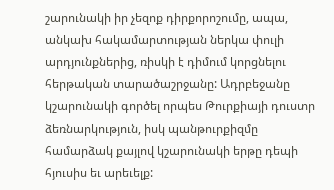շարունակի իր չեզոք դիրքորոշումը, ապա, անկախ հակամարտության ներկա փուլի արդյունքներից, ռիսկի է դիմում կորցնելու հերթական տարածաշրջանը: Ադրբեջանը կշարունակի գործել որպես Թուրքիայի դուստր ձեռնարկություն, իսկ պանթուրքիզմը համարձակ քայլով կշարունակի երթը դեպի հյուսիս եւ արեւելք: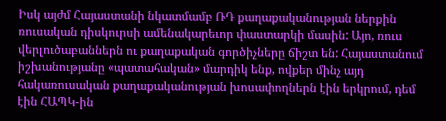Իսկ այժմ Հայաստանի նկատմամբ ՌԴ քաղաքականության ներքին ռուսական դիսկուրսի ամենակարեւոր փաստարկի մասին: Այո, ռուս վերլուծաբաններն ու քաղաքական գործիչները ճիշտ են: Հայաստանում իշխանությանը «պատահական» մարդիկ ենք, ովքեր մինչ այդ հակառուսական քաղաքականության խոսափողներն էին երկրում, դեմ էին ՀԱՊԿ-ին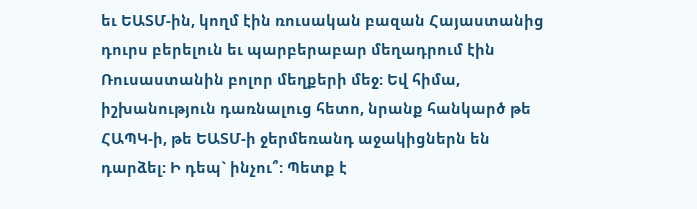եւ ԵԱՏՄ-ին, կողմ էին ռուսական բազան Հայաստանից դուրս բերելուն եւ պարբերաբար մեղադրում էին Ռուսաստանին բոլոր մեղքերի մեջ: Եվ հիմա, իշխանություն դառնալուց հետո, նրանք հանկարծ թե ՀԱՊԿ-ի, թե ԵԱՏՄ-ի ջերմեռանդ աջակիցներն են դարձել: Ի դեպ` ինչու՞: Պետք է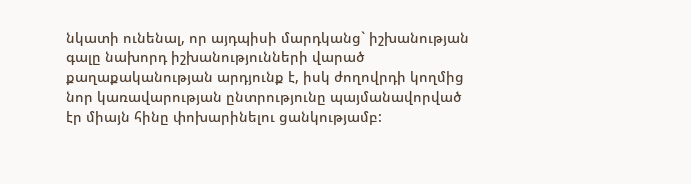նկատի ունենալ, որ այդպիսի մարդկանց` իշխանության գալը նախորդ իշխանությունների վարած քաղաքականության արդյունք է, իսկ ժողովրդի կողմից նոր կառավարության ընտրությունը պայմանավորված էր միայն հինը փոխարինելու ցանկությամբ: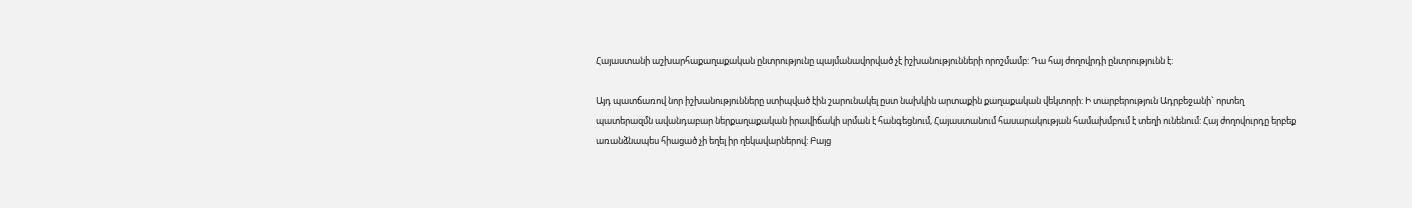Հայաստանի աշխարհաքաղաքական ընտրությունը պայմանավորված չէ իշխանությունների որոշմամբ: Դա հայ ժողովրդի ընտրությունն է:

Այդ պատճառով նոր իշխանությունները ստիպված էին շարունակել ըստ նախկին արտաքին քաղաքական վեկտորի: Ի տարբերություն Ադրբեջանի` որտեղ պատերազմն ավանդաբար ներքաղաքական իրավիճակի սրման է հանգեցնում, Հայաստանում հասարակության համախմբում է տեղի ունենում: Հայ ժողովուրդը երբեք առանձնապես հիացած չի եղել իր ղեկավարներով: Բայց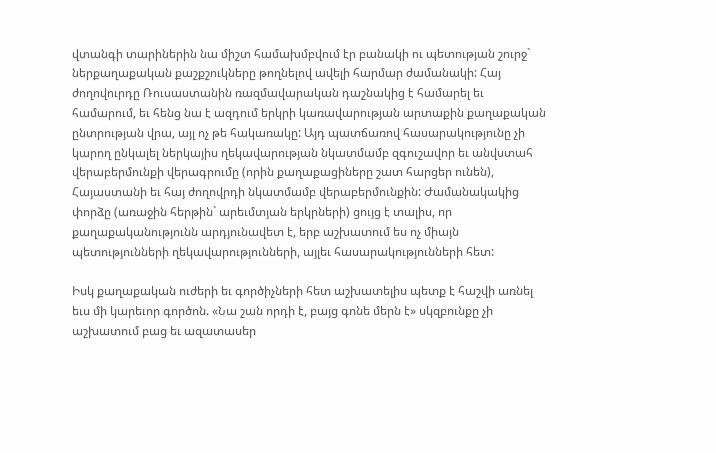վտանգի տարիներին նա միշտ համախմբվում էր բանակի ու պետության շուրջ` ներքաղաքական քաշքշուկները թողնելով ավելի հարմար ժամանակի: Հայ ժողովուրդը Ռուսաստանին ռազմավարական դաշնակից է համարել եւ համարում, եւ հենց նա է ազդում երկրի կառավարության արտաքին քաղաքական ընտրության վրա, այլ ոչ թե հակառակը: Այդ պատճառով հասարակությունը չի կարող ընկալել ներկայիս ղեկավարության նկատմամբ զգուշավոր եւ անվստահ վերաբերմունքի վերագրումը (որին քաղաքացիները շատ հարցեր ունեն), Հայաստանի եւ հայ ժողովրդի նկատմամբ վերաբերմունքին: Ժամանակակից փորձը (առաջին հերթին` արեւմտյան երկրների) ցույց է տալիս, որ քաղաքականությունն արդյունավետ է, երբ աշխատում ես ոչ միայն պետությունների ղեկավարությունների, այլեւ հասարակությունների հետ:

Իսկ քաղաքական ուժերի եւ գործիչների հետ աշխատելիս պետք է հաշվի առնել եւս մի կարեւոր գործոն. «Նա շան որդի է, բայց գոնե մերն է» սկզբունքը չի աշխատում բաց եւ ազատասեր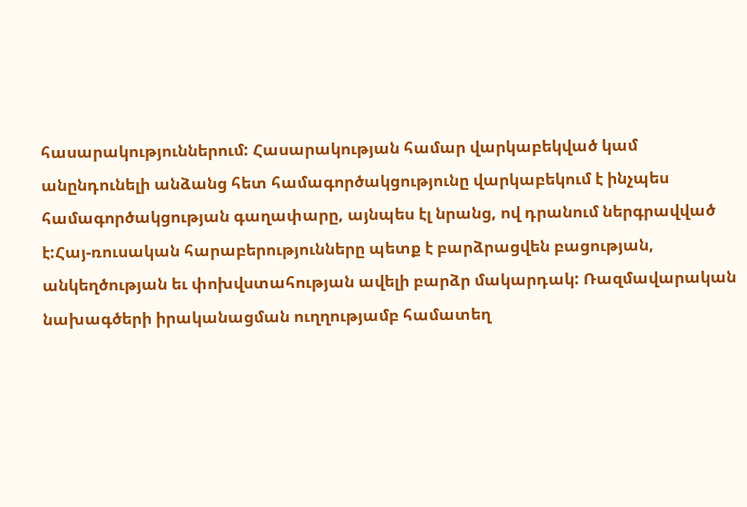հասարակություններում: Հասարակության համար վարկաբեկված կամ անընդունելի անձանց հետ համագործակցությունը վարկաբեկում է ինչպես համագործակցության գաղափարը, այնպես էլ նրանց, ով դրանում ներգրավված է:Հայ-ռուսական հարաբերությունները պետք է բարձրացվեն բացության, անկեղծության եւ փոխվստահության ավելի բարձր մակարդակ: Ռազմավարական նախագծերի իրականացման ուղղությամբ համատեղ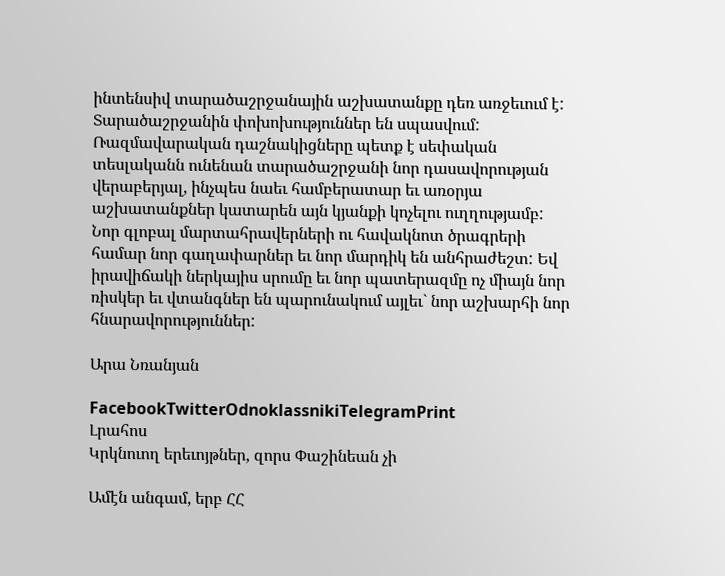ինտենսիվ տարածաշրջանային աշխատանքը դեռ առջեւում է: Տարածաշրջանին փոխոխություններ են սպասվում: Ռազմավարական դաշնակիցները պետք է սեփական տեսլականն ունենան տարածաշրջանի նոր դասավորության վերաբերյալ, ինչպես նաեւ համբերատար եւ առօրյա աշխատանքներ կատարեն այն կյանքի կոչելու ուղղությամբ: Նոր գլոբալ մարտահրավերների ու հավակնոտ ծրագրերի համար նոր գաղափարներ եւ նոր մարդիկ են անհրաժեշտ: Եվ իրավիճակի ներկայիս սրումը եւ նոր պատերազմը ոչ միայն նոր ռիսկեր եւ վտանգներ են պարունակում այլեւ` նոր աշխարհի նոր հնարավորություններ:

Արա Նռանյան

FacebookTwitterOdnoklassnikiTelegramPrint
Լրահոս
Կրկնուող երեւոյթներ, զորս Փաշինեան չի

Ամէն անգամ, երբ ՀՀ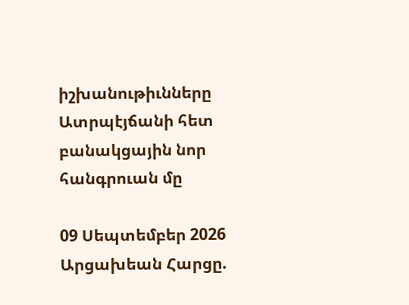իշխանութիւնները Ատրպէյճանի հետ բանակցային նոր հանգրուան մը

09 Սեպտեմբեր 2026
Արցախեան Հարցը.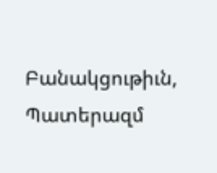Բանակցութիւն, Պատերազմ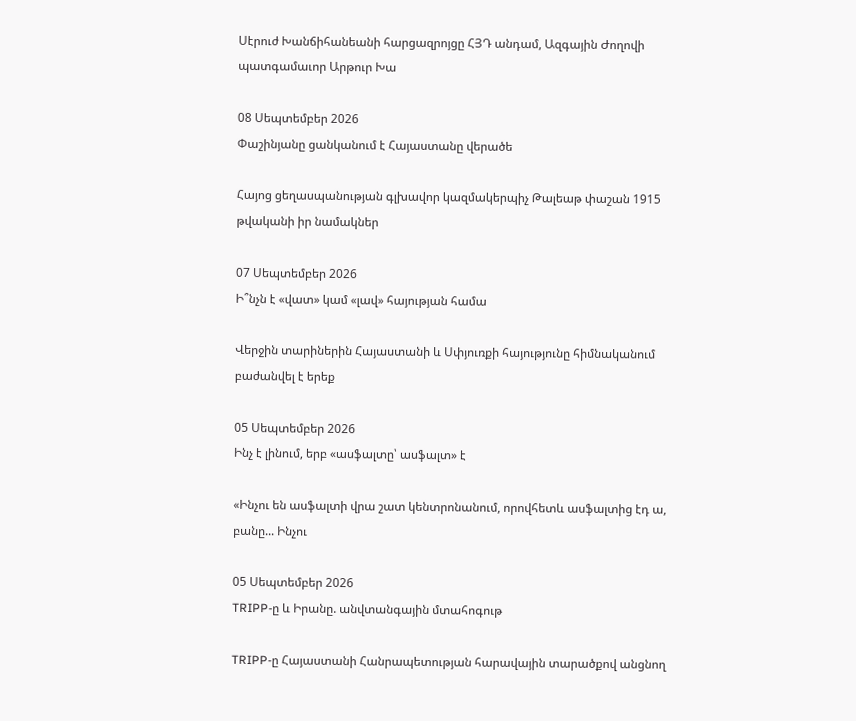Սէրուժ Խանճիհանեանի հարցազրոյցը ՀՅԴ անդամ, Ազգային Ժողովի պատգամաւոր Արթուր Խա

08 Սեպտեմբեր 2026
Փաշինյանը ցանկանում է Հայաստանը վերածե

Հայոց ցեղասպանության գլխավոր կազմակերպիչ Թալեաթ փաշան 1915 թվականի իր նամակներ

07 Սեպտեմբեր 2026
Ի՞նչն է «վատ» կամ «լավ» հայության համա

Վերջին տարիներին Հայաստանի և Սփյուռքի հայությունը հիմնականում բաժանվել է երեք

05 Սեպտեմբեր 2026
Ինչ է լինում, երբ «ասֆալտը՝ ասֆալտ» է

«Ինչու են ասֆալտի վրա շատ կենտրոնանում, որովհետև ասֆալտից էդ ա, բանը... Ինչու

05 Սեպտեմբեր 2026
TRIPP-ը և Իրանը. անվտանգային մտահոգութ

TRIPP-ը Հայաստանի Հանրապետության հարավային տարածքով անցնող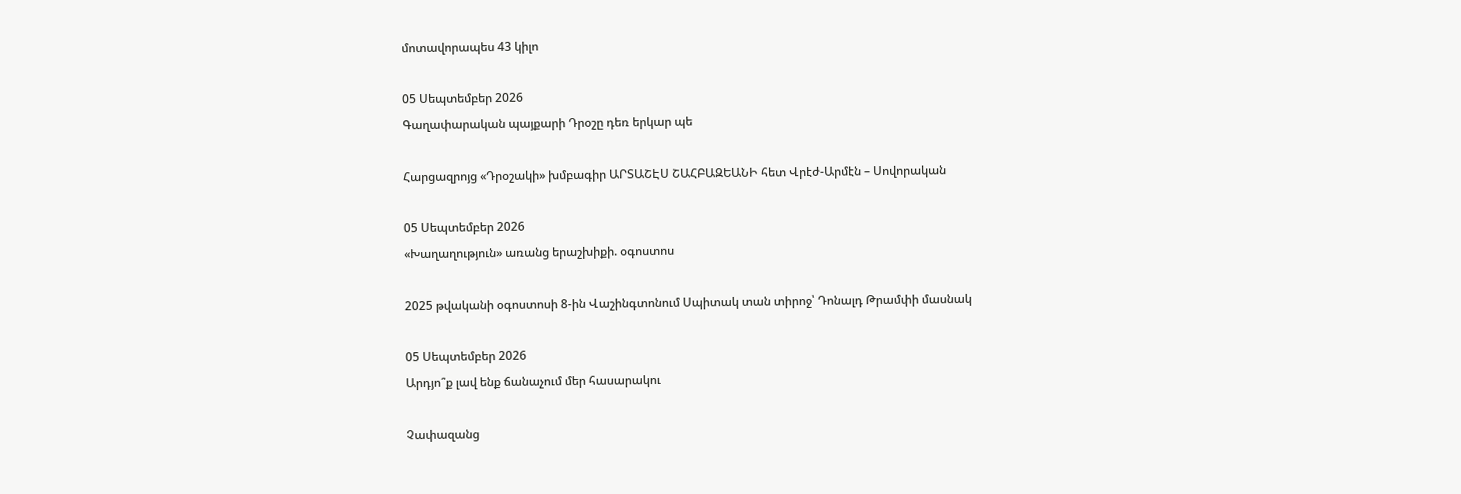մոտավորապես 43 կիլո

05 Սեպտեմբեր 2026
Գաղափարական պայքարի Դրօշը դեռ երկար պե

Հարցազրոյց «Դրօշակի» խմբագիր ԱՐՏԱՇԷՍ ՇԱՀԲԱԶԵԱՆԻ հետ Վրէժ-Արմէն – Սովորական

05 Սեպտեմբեր 2026
«Խաղաղություն» առանց երաշխիքի. օգոստոս

2025 թվականի օգոստոսի 8-ին Վաշինգտոնում Սպիտակ տան տիրոջ՝ Դոնալդ Թրամփի մասնակ

05 Սեպտեմբեր 2026
Արդյո՞ք լավ ենք ճանաչում մեր հասարակու

Չափազանց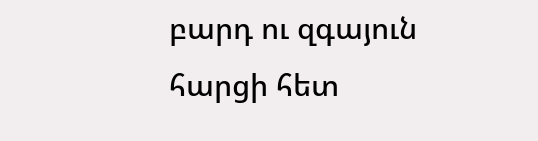բարդ ու զգայուն հարցի հետ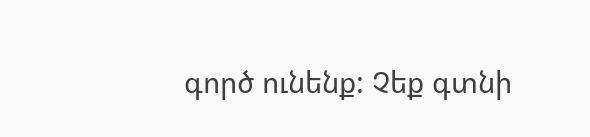գործ ունենք: Չեք գտնի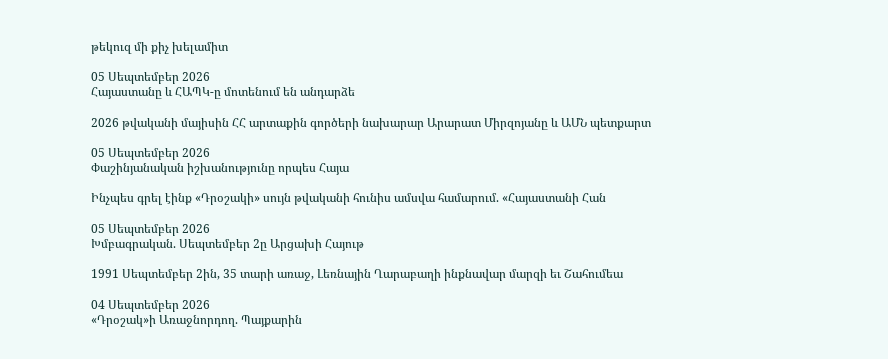թեկուզ մի քիչ խելամիտ

05 Սեպտեմբեր 2026
Հայաստանը և ՀԱՊԿ-ը մոտենում են անդարձե

2026 թվականի մայիսին ՀՀ արտաքին գործերի նախարար Արարատ Միրզոյանը և ԱՄՆ պետքարտ

05 Սեպտեմբեր 2026
Փաշինյանական իշխանությունը որպես Հայա

Ինչպես գրել էինք «Դրօշակի» սույն թվականի հունիս ամսվա համարում. «Հայաստանի Հան

05 Սեպտեմբեր 2026
Խմբագրական. Սեպտեմբեր 2ը Արցախի Հայութ

1991 Սեպտեմբեր 2ին, 35 տարի առաջ, Լեռնային Ղարաբաղի ինքնավար մարզի եւ Շահումեա

04 Սեպտեմբեր 2026
«Դրօշակ»ի Առաջնորդող. Պայքարին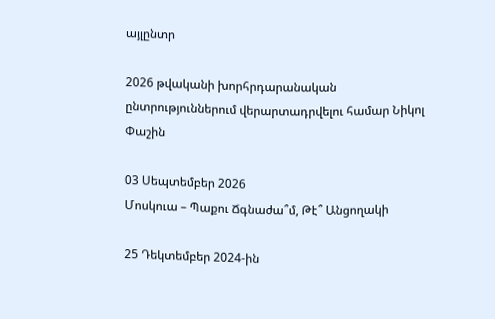այլընտր

2026 թվականի խորհրդարանական ընտրություններում վերարտադրվելու համար Նիկոլ Փաշին

03 Սեպտեմբեր 2026
Մոսկուա – Պաքու Ճգնաժա՞մ, Թէ՞ Անցողակի

25 Դեկտեմբեր 2024-ին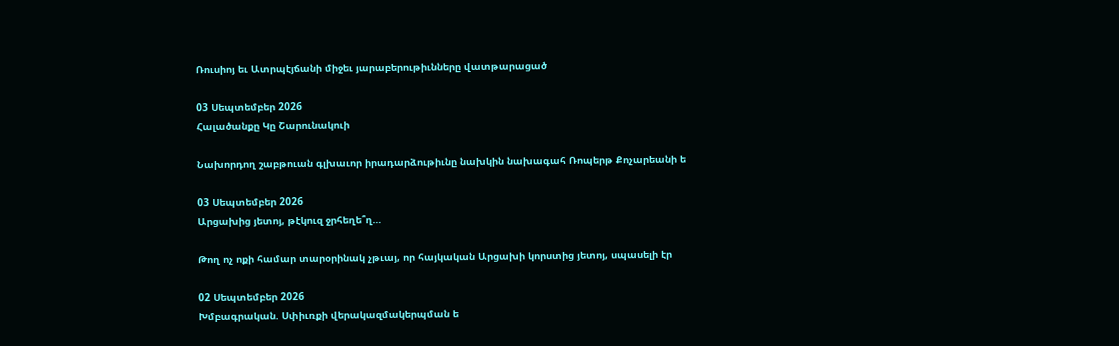Ռուսիոյ եւ Ատրպէյճանի միջեւ յարաբերութիւնները վատթարացած

03 Սեպտեմբեր 2026
Հալածանքը Կը Շարունակուի

Նախորդող շաբթուան գլխաւոր իրադարձութիւնը նախկին նախագահ Ռոպերթ Քոչարեանի ե

03 Սեպտեմբեր 2026
Արցախից յետոյ, թէկուզ ջրհեղե՞ղ…

Թող ոչ ոքի համար տարօրինակ չթւայ, որ հայկական Արցախի կորստից յետոյ, սպասելի էր

02 Սեպտեմբեր 2026
Խմբագրական. Սփիւռքի վերակազմակերպման ե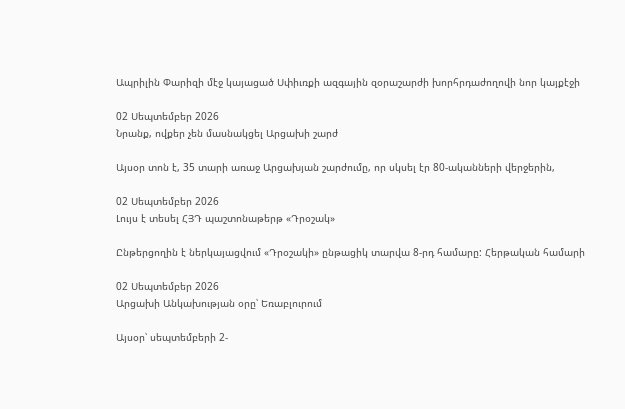Ապրիլին Փարիզի մէջ կայացած Սփիւռքի ազգային զօրաշարժի խորհրդաժողովի նոր կայքէջի

02 Սեպտեմբեր 2026
Նրանք, ովքեր չեն մասնակցել Արցախի շարժ

Այսօր տոն է, 35 տարի առաջ Արցախյան շարժումը, որ սկսել էր 80-ականների վերջերին,

02 Սեպտեմբեր 2026
Լույս է տեսել ՀՅԴ պաշտոնաթերթ «Դրօշակ»

Ընթերցողին է ներկայացվում «Դրօշակի» ընթացիկ տարվա 8-րդ համարը: Հերթական համարի

02 Սեպտեմբեր 2026
Արցախի Անկախության օրը՝ Եռաբլուրում

Այսօր՝ սեպտեմբերի 2-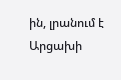ին, լրանում է Արցախի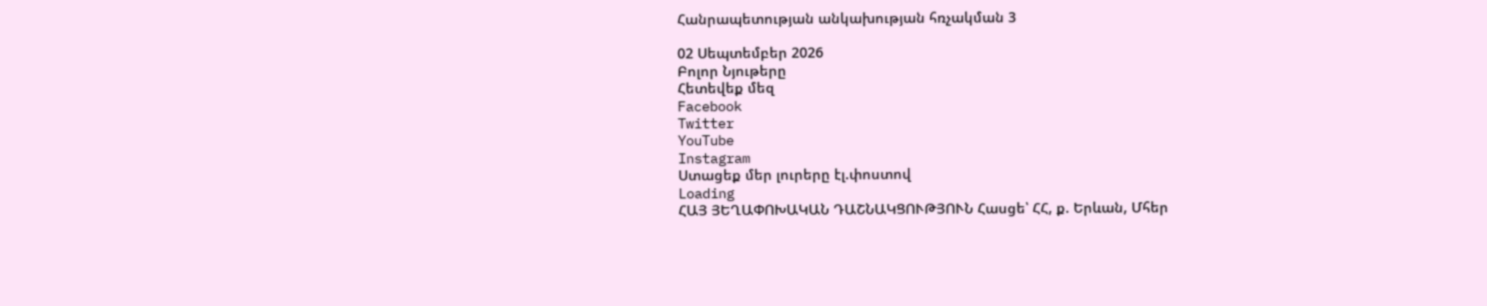Հանրապետության անկախության հռչակման 3

02 Սեպտեմբեր 2026
Բոլոր Նյութերը
Հետեվեք մեզ
Facebook
Twitter
YouTube
Instagram
Ստացեք մեր լուրերը էլ.փոստով
Loading
ՀԱՅ ՅԵՂԱՓՈԽԱԿԱՆ ԴԱՇՆԱԿՑՈՒԹՅՈՒՆ Հասցե՝ ՀՀ, ք. Երևան, Մհեր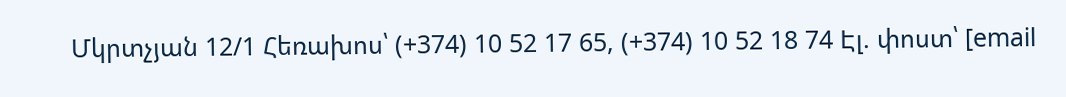Մկրտչյան 12/1 Հեռախոս՝ (+374) 10 52 17 65, (+374) 10 52 18 74 Էլ. փոստ՝ [email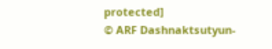protected]
© ARF Dashnaktsutyun-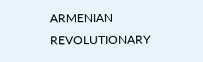ARMENIAN REVOLUTIONARY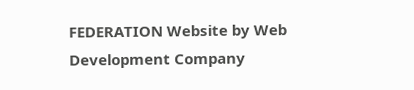FEDERATION Website by Web Development Company